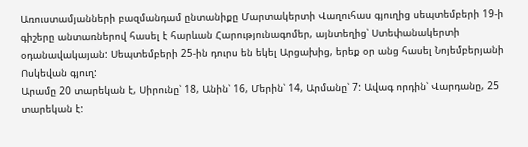Առուստամյանների բազմանդամ ընտանիքը Մարտակերտի Վաղուհաս գյուղից սեպտեմբերի 19-ի գիշերը անտառներով հասել է հարևան Հարությունագոմեր, այնտեղից՝ Ստեփանակերտի օդանավակայան: Սեպտեմբերի 25-ին դուրս են եկել Արցախից, երեք օր անց հասել Նոյեմբերյանի Ոսկեվան գյուղ:
Արամը 20 տարեկան է, Սիրունը՝ 18, Անին՝ 16, Մերին՝ 14, Արմանը՝ 7: Ավագ որդին՝ Վարդանը, 25 տարեկան է: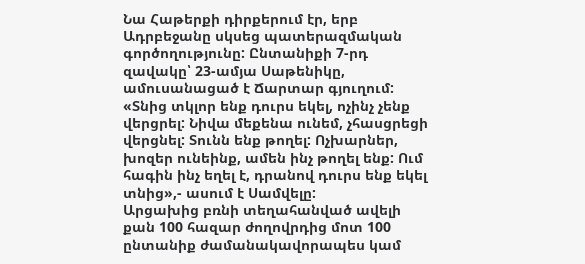Նա Հաթերքի դիրքերում էր, երբ Ադրբեջանը սկսեց պատերազմական գործողությունը: Ընտանիքի 7-րդ զավակը՝ 23-ամյա Սաթենիկը, ամուսանացած է Ճարտար գյուղում:
«Տնից տկլոր ենք դուրս եկել, ոչինչ չենք վերցրել: Նիվա մեքենա ունեմ, չհասցրեցի վերցնել: Տունն ենք թողել: Ոչխարներ, խոզեր ունեինք, ամեն ինչ թողել ենք: Ում հագին ինչ եղել է, դրանով դուրս ենք եկել տնից»,- ասում է Սամվելը:
Արցախից բռնի տեղահանված ավելի քան 100 հազար ժողովրդից մոտ 100 ընտանիք ժամանակավորապես կամ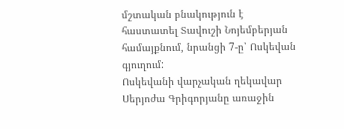մշտական բնակություն է հաստատել Տավուշի Նոյեմբերյան համայքնում, նրանցի 7-ը՝ Ոսկեվան գյուղում:
Ոսկեվանի վարչական ղեկավար Սերյոժա Գրիգորյանը առաջին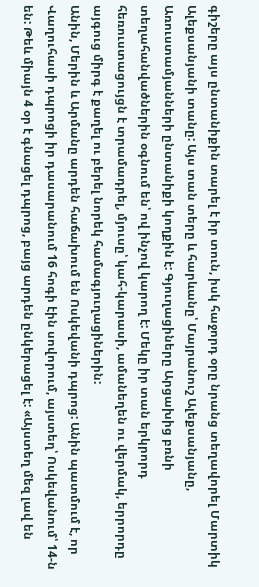գիշերը այս ընտանիքին տարել է իր տուն, իսկ հաջորդ օրը նրանց տեղավորել Մարտիկ Ալեքսանյանի տանը: Այս տան տերը և հարևանը՝ Մայրանուշ Ալեքսանյանը, Առուստամյանների ընտանիքի կողքին է: Գյուղացիները Արցախից բռնի տեղահանվածներին օգնում են՝ ով ինչով կարող է: Մեկը իր տան երկրորդ հեռուստացույցն է տրամադրել, մյուսը՝ կահ-կարասի, ամանեղեն ու վերմակ, երրորդը այգուց միրգ է քաղել ու բերել նորեկ համագյուղացիներին:
Անին, Մերին և Արմանը արդեն հաճախում են Ոսկեվանի դպրոց: Անին պատմում է, որ Վաղուհասի դպրոցի իր դասարանում 16 հոգի էին սովորում, այստեղ՝ Ոսկեվանում՝ 14-ն են: Թեև միայն 4 օր է գնացել դպրոց, բայց արդեն ընկերացել է: «Այստեղ մեզ լավ են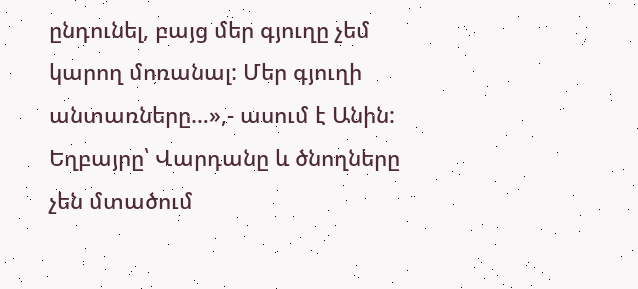ընդունել, բայց մեր գյուղը չեմ կարող մոռանալ: Մեր գյուղի անտառները…»,- ասում է Անին:
Եղբայրը՝ Վարդանը և ծնողները չեն մտածում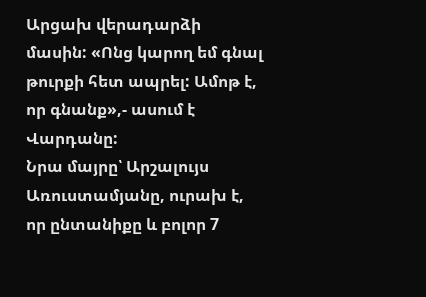Արցախ վերադարձի մասին: «Ոնց կարող եմ գնալ թուրքի հետ ապրել: Ամոթ է, որ գնանք»,- ասում է Վարդանը:
Նրա մայրը՝ Արշալույս Առուստամյանը, ուրախ է, որ ընտանիքը և բոլոր 7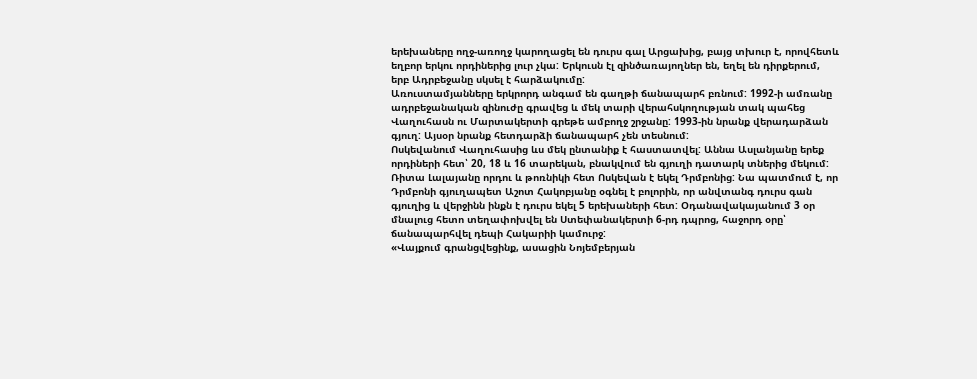երեխաները ողջ-առողջ կարողացել են դուրս գալ Արցախից, բայց տխուր է, որովհետև եղբոր երկու որդիներից լուր չկա: Երկուսն էլ զինծառայողներ են, եղել են դիրքերում, երբ Ադրբեջանը սկսել է հարձակումը:
Առուստամյանները երկրորդ անգամ են գաղթի ճանապարհ բռնում: 1992-ի ամռանը ադրբեջանական զինուժը գրավեց և մեկ տարի վերահսկողության տակ պահեց Վաղուհասն ու Մարտակերտի գրեթե ամբողջ շրջանը: 1993-ին նրանք վերադարձան գյուղ: Այսօր նրանք հետդարձի ճանապարհ չեն տեսնում:
Ոսկեվանում Վաղուհասից ևս մեկ ընտանիք է հաստատվել: Աննա Ասլանյանը երեք որդիների հետ՝ 20, 18 և 16 տարեկան, բնակվում են գյուղի դատարկ տներից մեկում:
Ռիտա Լալայանը որդու և թոռնիկի հետ Ոսկեվան է եկել Դրմբոնից: Նա պատմում է, որ Դրմբոնի գյուղապետ Աշոտ Հակոբյանը օգնել է բոլորին, որ անվտանգ դուրս գան գյուղից և վերջինն ինքն է դուրս եկել 5 երեխաների հետ: Օդանավակայանում 3 օր մնալուց հետո տեղափոխվել են Ստեփանակերտի 6-րդ դպրոց, հաջորդ օրը՝ ճանապարհվել դեպի Հակարիի կամուրջ:
«Վայքում գրանցվեցինք, ասացին Նոյեմբերյան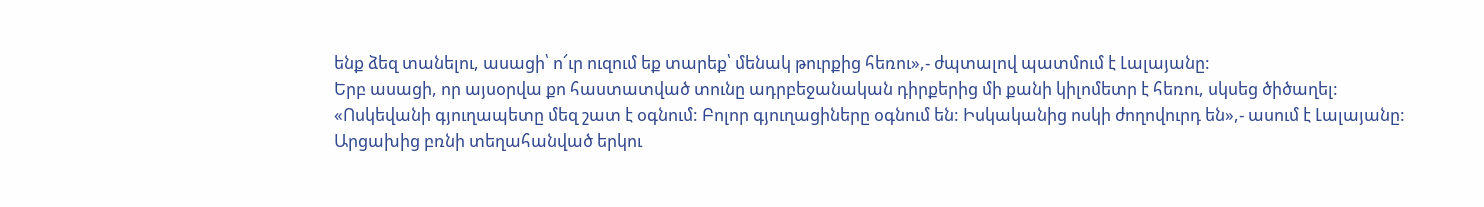ենք ձեզ տանելու, ասացի՝ ո՜ւր ուզում եք տարեք՝ մենակ թուրքից հեռու»,- ժպտալով պատմում է Լալայանը:
Երբ ասացի, որ այսօրվա քո հաստատված տունը ադրբեջանական դիրքերից մի քանի կիլոմետր է հեռու, սկսեց ծիծաղել:
«Ոսկեվանի գյուղապետը մեզ շատ է օգնում: Բոլոր գյուղացիները օգնում են: Իսկականից ոսկի ժողովուրդ են»,- ասում է Լալայանը:
Արցախից բռնի տեղահանված երկու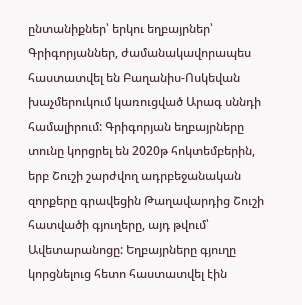ընտանիքներ՝ երկու եղբայրներ՝ Գրիգորյաններ, ժամանակավորապես հաստատվել են Բաղանիս-Ոսկեվան խաչմերուկում կառուցված Արագ սննդի համալիրում: Գրիգորյան եղբայրները տունը կորցրել են 2020թ հոկտեմբերին, երբ Շուշի շարժվող ադրբեջանական զորքերը գրավեցին Թաղավարդից Շուշի հատվածի գյուղերը, այդ թվում՝ Ավետարանոցը: Եղբայրները գյուղը կորցնելուց հետո հաստատվել էին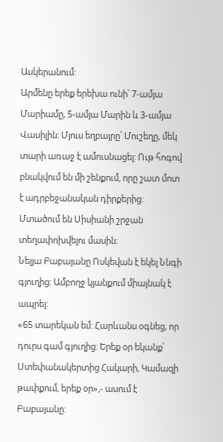Ասկերանում:
Արմենը երեք երեխա ունի՝ 7-ամյա Մարիամը, 5-ամյա Մարին և 3-ամյա Վասիլին: Մյուս եղբայրը՝ Մուշեղը, մեկ տարի առաջ է ամուսնացել: Ութ հոգով բնակվում են մի շենքում, որը շատ մոտ է ադրբեջանական դիրքերից: Մտածում են Սիսիանի շրջան տեղափոխվելու մասին:
Նելյա Բաբայանը Ոսկեվան է եկել Ննգի գյուղից: Ամբողջ կյանքում միայնակ է ապրել:
«65 տարեկան եմ: Հարևանս օգնեց, որ դուրս գամ գյուղից: Երեք օր եկանք՝ Ստեփանակերտից Հակարի, Կամազի թափքում, երեք օր»,- ասում է Բաբայանը: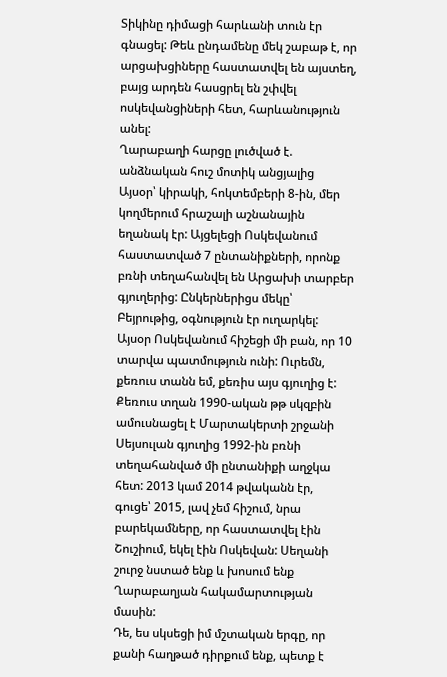Տիկինը դիմացի հարևանի տուն էր գնացել: Թեև ընդամենը մեկ շաբաթ է, որ արցախցիները հաստատվել են այստեղ, բայց արդեն հասցրել են շփվել ոսկեվանցիների հետ, հարևանություն անել:
Ղարաբաղի հարցը լուծված է. անձնական հուշ մոտիկ անցյալից
Այսօր՝ կիրակի, հոկտեմբերի 8-ին, մեր կողմերում հրաշալի աշնանային եղանակ էր: Այցելեցի Ոսկեվանում հաստատված 7 ընտանիքների, որոնք բռնի տեղահանվել են Արցախի տարբեր գյուղերից: Ընկերներիցս մեկը՝ Բեյրութից, օգնություն էր ուղարկել:
Այսօր Ոսկեվանում հիշեցի մի բան, որ 10 տարվա պատմություն ունի: Ուրեմն, քեռուս տանն եմ, քեռիս այս գյուղից է: Քեռուս տղան 1990-ական թթ սկզբին ամուսնացել է Մարտակերտի շրջանի Սեյսուլան գյուղից 1992-ին բռնի տեղահանված մի ընտանիքի աղջկա հետ: 2013 կամ 2014 թվականն էր, գուցե՝ 2015, լավ չեմ հիշում, նրա բարեկամները, որ հաստատվել էին Շուշիում, եկել էին Ոսկեվան: Սեղանի շուրջ նստած ենք և խոսում ենք Ղարաբաղյան հակամարտության մասին:
Դե, ես սկսեցի իմ մշտական երգը, որ քանի հաղթած դիրքում ենք, պետք է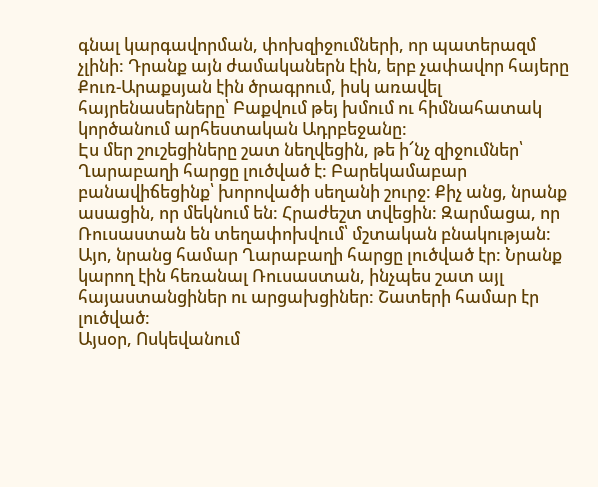գնալ կարգավորման, փոխզիջումների, որ պատերազմ չլինի: Դրանք այն ժամականերն էին, երբ չափավոր հայերը Քուռ-Արաքսյան էին ծրագրում, իսկ առավել հայրենասերները՝ Բաքվում թեյ խմում ու հիմնահատակ կործանում արհեստական Ադրբեջանը:
Էս մեր շուշեցիները շատ նեղվեցին, թե ի՜նչ զիջումներ՝ Ղարաբաղի հարցը լուծված է: Բարեկամաբար բանավիճեցինք՝ խորովածի սեղանի շուրջ: Քիչ անց, նրանք ասացին, որ մեկնում են: Հրաժեշտ տվեցին: Զարմացա, որ Ռուսաստան են տեղափոխվում՝ մշտական բնակության:
Այո, նրանց համար Ղարաբաղի հարցը լուծված էր: Նրանք կարող էին հեռանալ Ռուսաստան, ինչպես շատ այլ հայաստանցիներ ու արցախցիներ: Շատերի համար էր լուծված:
Այսօր, Ոսկեվանում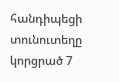հանդիպեցի տունուտեղը կորցրած 7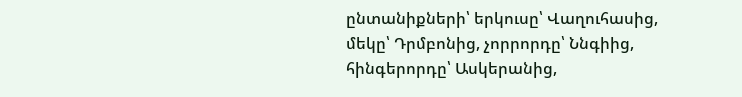ընտանիքների՝ երկուսը՝ Վաղուհասից, մեկը՝ Դրմբոնից, չորրորդը՝ Ննգիից, հինգերորդը՝ Ասկերանից,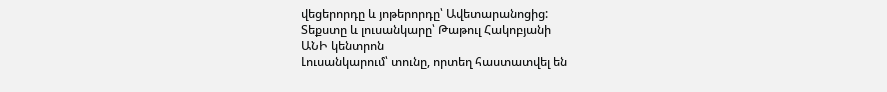վեցերորդը և յոթերորդը՝ Ավետարանոցից:
Տեքստը և լուսանկարը՝ Թաթուլ Հակոբյանի
ԱՆԻ կենտրոն
Լուսանկարում՝ տունը, որտեղ հաստատվել են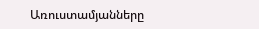Առուստամյանները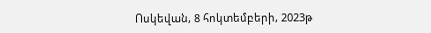Ոսկեվան, 8 հոկտեմբերի, 2023թ